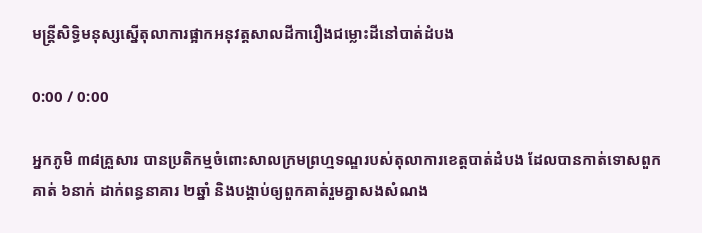មន្ត្រីសិទ្ធិមនុស្សស្នើតុលាការផ្អាកអនុវត្តសាលដីការឿងជម្លោះដីនៅបាត់ដំបង

0:00 / 0:00

អ្នកភូមិ ៣៨គ្រួសារ បានប្រតិកម្មចំពោះសាលក្រមព្រហ្មទណ្ឌរបស់តុលាការខេត្តបាត់ដំបង ដែលបានកាត់ទោសពួកគាត់ ៦នាក់ ដាក់ពន្ធនាគារ ២ឆ្នាំ និងបង្គាប់ឲ្យពួកគាត់រួមគ្នាសងសំណង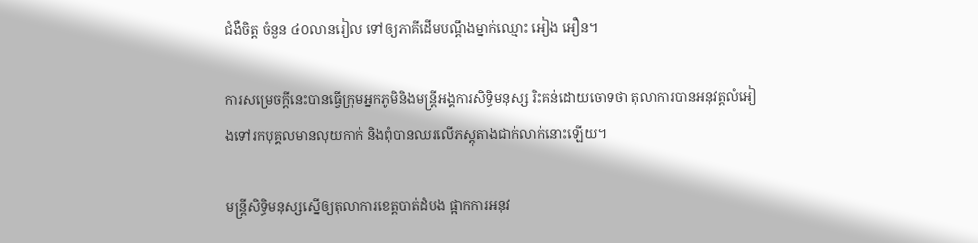ជំងឺចិត្ត ចំនួន ៤០លានរៀល ទៅឲ្យភាគីដើមបណ្ដឹងម្នាក់ឈ្មោះ អៀង អឿន។

ការសម្រេចក្ដីនេះបានធ្វើក្រុមអ្នកភូមិនិងមន្ត្រីអង្គការសិទ្ធិមនុស្ស រិះគន់ដោយចោទថា តុលាការបានអនុវត្តលំអៀងទៅរកបុគ្គលមានលុយកាក់ និងពុំបានឈរលើភស្តុតាងជាក់លាក់នោះឡើយ។

មន្ត្រីសិទ្ធិមនុស្សស្នើឲ្យតុលាការខេត្តបាត់ដំបង ផ្អាកការអនុវ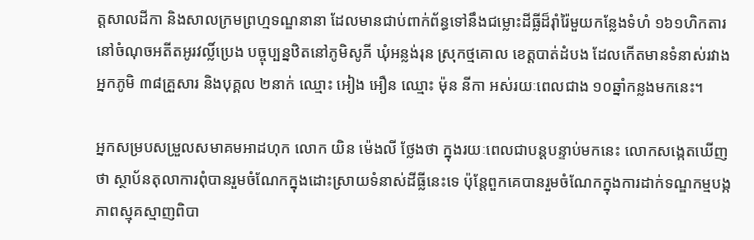ត្តសាលដីកា និងសាលក្រមព្រហ្មទណ្ឌនានា ដែលមានជាប់ពាក់ព័ន្ធទៅនឹងជម្លោះដីធ្លីដ៏រ៉ាំរ៉ៃមួយកន្លែងទំហំ ១៦១ហិកតារ នៅចំណុចអតីតអូរវល្លិ៍ប្រេង បច្ចុប្បន្នឋិតនៅភូមិសូភី ឃុំអន្លង់រុន ស្រុកថ្មគោល ខេត្តបាត់ដំបង ដែលកើតមានទំនាស់រវាងអ្នកភូមិ ៣៨គ្រួសារ និងបុគ្គល ២នាក់ ឈ្មោះ អៀង អឿន ឈ្មោះ ម៉ុន នីកា អស់រយៈពេលជាង ១០ឆ្នាំកន្លងមកនេះ។

អ្នកសម្របសម្រួលសមាគមអាដហុក លោក យិន ម៉េងលី ថ្លែងថា ក្នុងរយៈពេលជាបន្តបន្ទាប់មកនេះ លោកសង្កេតឃើញថា ស្ថាប័នតុលាការពុំបានរួមចំណែកក្នុងដោះស្រាយទំនាស់ដីធ្លីនេះទេ ប៉ុន្តែពួកគេបានរួមចំណែកក្នុងការដាក់ទណ្ឌកម្មបង្កភាពស្មុគស្មាញពិបា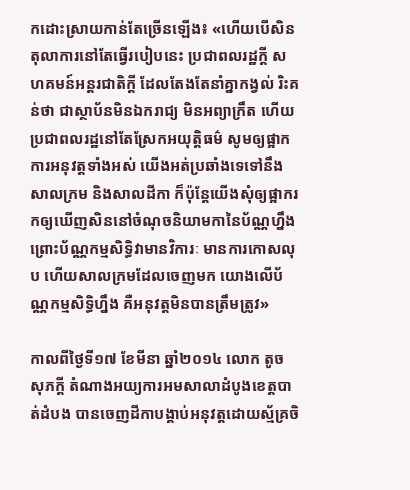កដោះស្រាយកាន់តែច្រើនឡើង៖ «ហើយបើសិនតុលាការនៅតែធ្វើរបៀបនេះ ប្រជាពលរដ្ឋក្តី សហគមន៍អន្តរជាតិក្តី ដែលតែងតែនាំគ្នាកង្វល់ រិះគន់ថា ជាស្ថាប័នមិនឯករាជ្យ មិនអព្យាក្រឹត ហើយប្រជាពលរដ្ឋនៅតែស្រែកអយុត្តិធម៌ សូមឲ្យផ្អាកការអនុវត្តទាំងអស់ យើងអត់ប្រឆាំងទេទៅនឹងសាលក្រម និងសាលដីកា ក៏ប៉ុន្តែយើងសុំឲ្យផ្អាករកឲ្យឃើញសិននៅចំណុចនិយាមកានៃប័ណ្ណហ្នឹង ព្រោះប័ណ្ណកម្មសិទ្ធិវាមានវិការៈ មានការកោសលុប ហើយសាលក្រមដែលចេញមក យោងលើប័ណ្ណកម្មសិទ្ធិហ្នឹង គឺអនុវត្តមិនបានត្រឹមត្រូវ»

កាលពីថ្ងៃទី១៧ ខែមីនា ឆ្នាំ២០១៤ លោក តូច សុភក្តី តំណាងអយ្យការអមសាលាដំបូងខេត្តបាត់ដំបង បានចេញដីកាបង្គាប់អនុវត្តដោយស្ម័គ្រចិ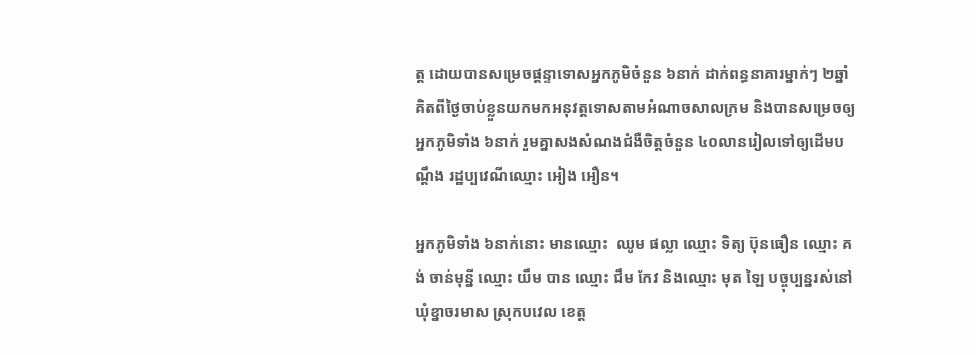ត្ត ដោយបានសម្រេចផ្ដន្ទាទោសអ្នកភូមិចំនួន ៦នាក់ ដាក់ពន្ធនាគារម្នាក់ៗ ២ឆ្នាំ គិតពីថ្ងៃចាប់ខ្លួនយកមកអនុវត្តទោសតាមអំណាចសាលក្រម និងបានសម្រេចឲ្យអ្នកភូមិទាំង ៦នាក់ រួមគ្នាសងសំណងជំងឺចិត្តចំនួន ៤០លានរៀលទៅឲ្យដើមបណ្ដឹង រដ្ឋប្បវេណីឈ្មោះ អៀង អឿន។

អ្នកភូមិទាំង ៦នាក់នោះ មានឈ្មោះ  ឈូម ផល្លា ឈ្មោះ ទិត្យ ប៊ុនធឿន ឈ្មោះ គង់ ចាន់មុន្នី ឈ្មោះ យឹម បាន ឈ្មោះ ជឹម កែវ និងឈ្មោះ មុត ឡៃ បច្ចុប្បន្នរស់នៅឃុំខ្នាចរមាស ស្រុកបវេល ខេត្ត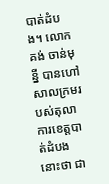បាត់ដំបង។ លោក គង់ ចាន់មុន្នី បានហៅសាលក្រមរបស់តុលាការខេត្តបាត់ដំបងនោះថា ជា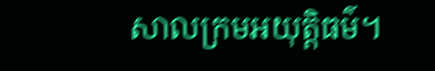សាលក្រមអយុត្តិធម៌។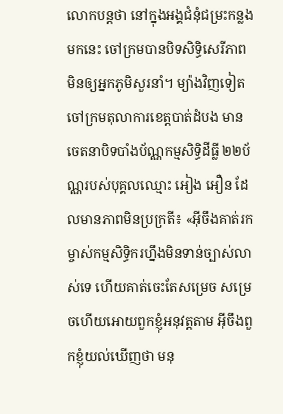លោកបន្តថា នៅក្នុងអង្គជំនុំជម្រះកន្លងមកនេះ ចៅក្រមបានបិទសិទ្ធិសេរីភាពមិនឲ្យអ្នកភូមិសួរនាំ។ ម្យ៉ាងវិញទៀត ចៅក្រមតុលាការខេត្តបាត់ដំបង មានចេតនាបិទបាំងប័ណ្ណកម្មសិទ្ធិដីធ្លី ២២ប័ណ្ណរបស់បុគ្គលឈ្មោះ អៀង អឿន ដែលមានភាពមិនប្រក្រតី៖ «អ៊ីចឹងគាត់រកម្ចាស់កម្មសិទ្ធិករហ្នឹងមិនទាន់ច្បាស់លាស់ទេ ហើយគាត់ចេះតែសម្រេច សម្រេចហើយអោយពួកខ្ញុំអនុវត្តតាម អ៊ីចឹងពួកខ្ញុំយល់ឃើញថា មនុ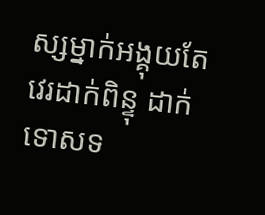ស្សម្នាក់អង្គុយតែវេរដាក់ពិន្ទុ ដាក់ទោសទ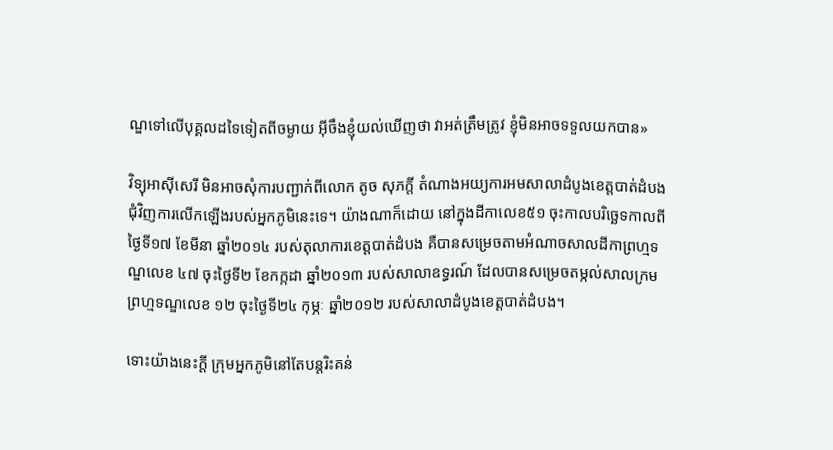ណ្ឌទៅលើបុគ្គលដទៃទៀតពីចម្ងាយ អ៊ីចឹងខ្ញុំយល់ឃើញថា វាអត់ត្រឹមត្រូវ ខ្ញុំមិនអាចទទួលយកបាន»

វិទ្យុអាស៊ីសេរី មិនអាចសុំការបញ្ជាក់ពីលោក តូច សុភក្តី តំណាងអយ្យការអមសាលាដំបូងខេត្តបាត់ដំបង ជុំវិញការលើកឡើងរបស់អ្នកភូមិនេះទេ។ យ៉ាងណាក៏ដោយ នៅក្នុងដីកាលេខ៥១ ចុះកាលបរិច្ឆេទកាលពីថ្ងៃទី១៧ ខែមីនា ឆ្នាំ២០១៤ របស់តុលាការខេត្តបាត់ដំបង គឺបានសម្រេចតាមអំណាចសាលដីកាព្រហ្មទណ្ឌលេខ ៤៧ ចុះថ្ងៃទី២ ខែកក្កដា ឆ្នាំ២០១៣ របស់សាលាឧទ្ធរណ៍ ដែលបានសម្រេចតម្កល់សាលក្រមព្រហ្មទណ្ឌលេខ ១២ ចុះថ្ងៃទី២៤ កុម្ភៈ ឆ្នាំ២០១២ របស់សាលាដំបូងខេត្តបាត់ដំបង។

ទោះយ៉ាងនេះក្ដី ក្រុមអ្នកភូមិនៅតែបន្តរិះគន់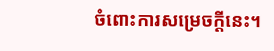ចំពោះការសម្រេចក្ដីនេះ។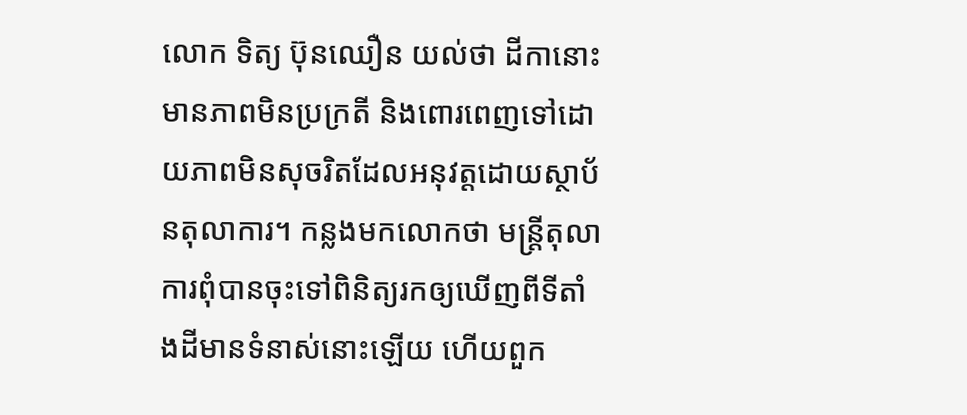លោក ទិត្យ ប៊ុនឈឿន យល់ថា ដីកានោះមានភាពមិនប្រក្រតី និងពោរពេញទៅដោយភាពមិនសុចរិតដែលអនុវត្តដោយស្ថាប័នតុលាការ។ កន្លងមកលោកថា មន្ត្រីតុលាការពុំបានចុះទៅពិនិត្យរកឲ្យឃើញពីទីតាំងដីមានទំនាស់នោះឡើយ ហើយពួក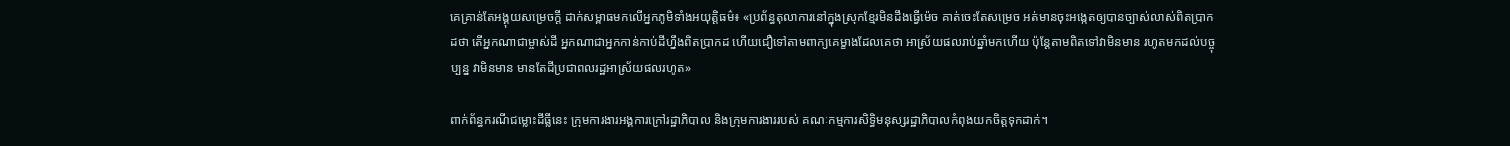គេគ្រាន់តែអង្គុយសម្រេចក្ដី ដាក់សម្ពាធមកលើអ្នកភូមិទាំងអយុត្តិធម៌៖ «ប្រព័ន្ធតុលាការនៅក្នុងស្រុកខ្មែរមិនដឹងធ្វើម៉េច គាត់ចេះតែសម្រេច អត់មានចុះអង្កេតឲ្យបានច្បាស់លាស់ពិតប្រាកដថា តើអ្នកណាជាម្ចាស់ដី អ្នកណាជាអ្នកកាន់កាប់ដីហ្នឹងពិតប្រាកដ ហើយជឿទៅតាមពាក្យគេម្ខាងដែលគេថា អាស្រ័យផលរាប់ឆ្នាំមកហើយ ប៉ុន្តែតាមពិតទៅវាមិនមាន រហូតមកដល់បច្ចុប្បន្ន វាមិនមាន មានតែដីប្រជាពលរដ្ឋអាស្រ័យផលរហូត»

ពាក់ព័ន្ធករណីជម្លោះដីធ្លីនេះ ក្រុមការងារអង្គការក្រៅរដ្ឋាភិបាល និងក្រុមការងាររបស់ គណៈកម្មការសិទ្ធិមនុស្សរដ្ឋាភិបាលកំពុងយកចិត្តទុកដាក់។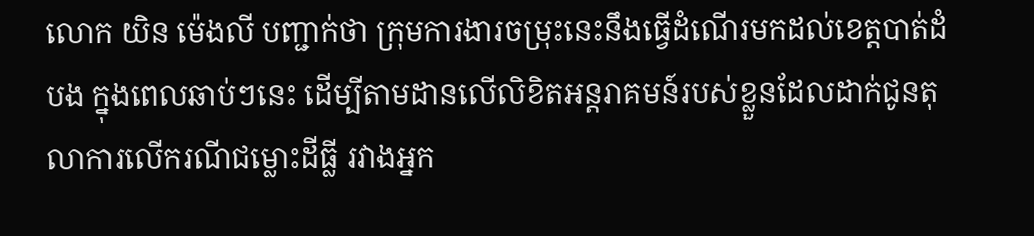លោក យិន ម៉េងលី បញ្ជាក់ថា ក្រុមការងារចម្រុះនេះនឹងធ្វើដំណើរមកដល់ខេត្តបាត់ដំបង ក្នុងពេលឆាប់ៗនេះ ដើម្បីតាមដានលើលិខិតអន្តរាគមន៍របស់ខ្លួនដែលដាក់ជូនតុលាការលើករណីជម្លោះដីធ្លី រវាងអ្នក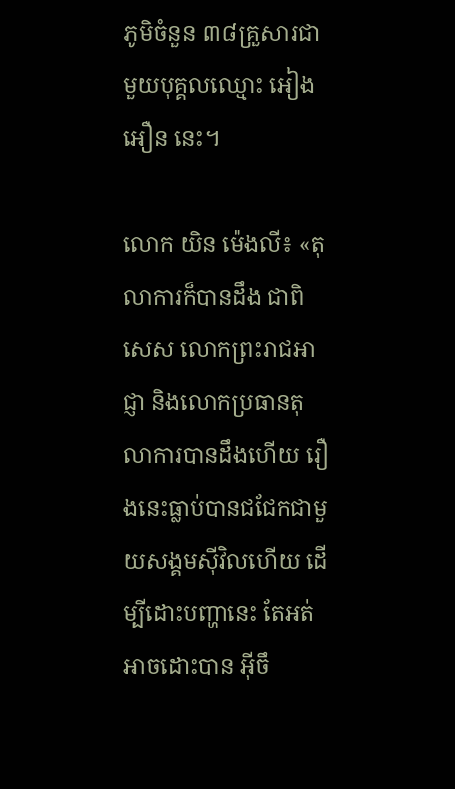ភូមិចំនួន ៣៨គ្រួសារជាមួយបុគ្គលឈ្មោះ អៀង អឿន នេះ។

លោក យិន ម៉េងលី៖ «តុលាការក៏បានដឹង ជាពិសេស លោកព្រះរាជអាជ្ញា និងលោកប្រធានតុលាការបានដឹងហើយ រឿងនេះធ្លាប់បានជជែកជាមួយសង្គមស៊ីវិលហើយ ដើម្បីដោះបញ្ហានេះ តែអត់អាចដោះបាន អ៊ីចឹ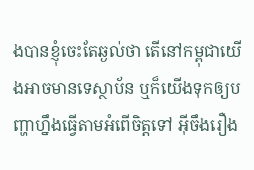ងបានខ្ញុំចេះតែឆ្ងល់ថា តើនៅកម្ពុជាយើងអាចមានទេស្ថាប័ន ឬក៏យើងទុកឲ្យបញ្ហាហ្នឹងធ្វើតាមអំពើចិត្តទៅ អ៊ីចឹងរឿង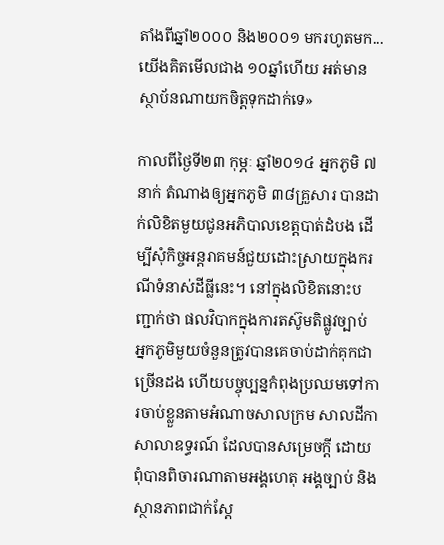តាំងពីឆ្នាំ២០០០ និង២០០១ មករហូតមក... យើងគិតមើលជាង ១០ឆ្នាំហើយ អត់មានស្ថាប័នណាយកចិត្តទុកដាក់ទេ»

កាលពីថ្ងៃទី២៣ កុម្ភៈ ឆ្នាំ២០១៤ អ្នកភូមិ ៧នាក់ តំណាងឲ្យអ្នកភូមិ ៣៨គ្រួសារ បានដាក់លិខិតមួយជូនអភិបាលខេត្តបាត់ដំបង ដើម្បីសុំកិច្ចអន្តរាគមន៍ជួយដោះស្រាយក្នុងករណីទំនាស់ដីធ្លីនេះ។ នៅក្នុងលិខិតនោះបញ្ជាក់ថា ផលវិបាកក្នុងការតស៊ូមតិផ្លូវច្បាប់ អ្នកភូមិមួយចំនួនត្រូវបានគេចាប់ដាក់គុកជាច្រើនដង ហើយបច្ចុប្បន្នកំពុងប្រឈមទៅការចាប់ខ្លួនតាមអំណាចសាលក្រម សាលដីកាសាលាឧទ្ធរណ៍ ដែលបានសម្រេចក្ដី ដោយពុំបានពិចារណាតាមអង្គហេតុ អង្គច្បាប់ និងស្ថានភាពជាក់ស្ដែ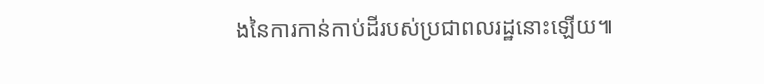ងនៃការកាន់កាប់ដីរបស់ប្រជាពលរដ្ឋនោះឡើយ៕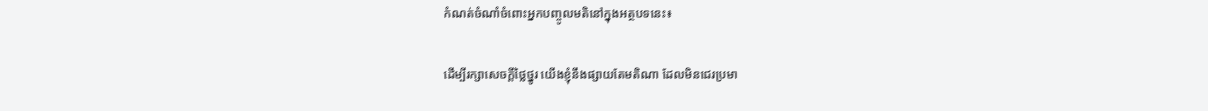កំណត់ចំណាំចំពោះអ្នកបញ្ចូលមតិនៅក្នុងអត្ថបទនេះ៖

ដើម្បីរក្សាសេចក្ដីថ្លៃថ្នូរ យើងខ្ញុំនឹងផ្សាយតែមតិណា ដែលមិនជេរប្រមា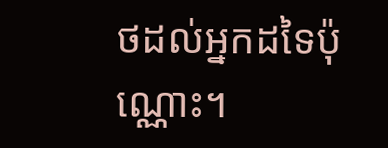ថដល់អ្នកដទៃប៉ុណ្ណោះ។